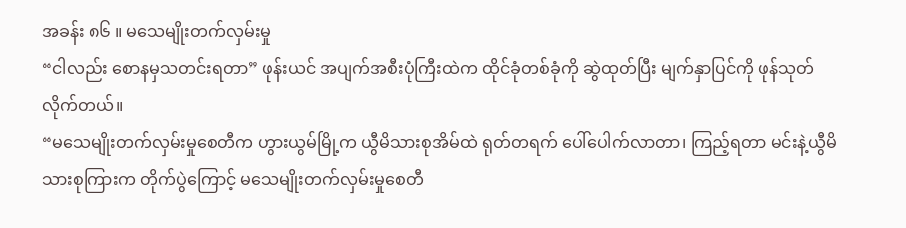အခန်း ၈၆ ။ မသေမျိုးတက်လှမ်းမှု
“ငါလည်း စောနမှသတင်းရတာ” ဖုန်းယင် အပျက်အစီးပုံကြီးထဲက ထိုင်ခုံတစ်ခုံကို ဆွဲထုတ်ပြီး မျက်နှာပြင်ကို ဖုန်သုတ်လိုက်တယ်။
“မသေမျိုးတက်လှမ်းမှုစေတီက ဟွားယွမ်မြို့က ယွီမိသားစုအိမ်ထဲ ရုတ်တရက် ပေါ်ပေါက်လာတာ၊ ကြည့်ရတာ မင်းနဲ့ယွီမိသားစုကြားက တိုက်ပွဲကြောင့် မသေမျိုးတက်လှမ်းမှုစေတီ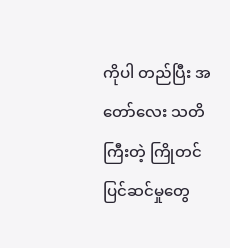ကိုပါ တည်ပြီး အတော်လေး သတိကြီးတဲ့ ကြိုတင်ပြင်ဆင်မှုတွေ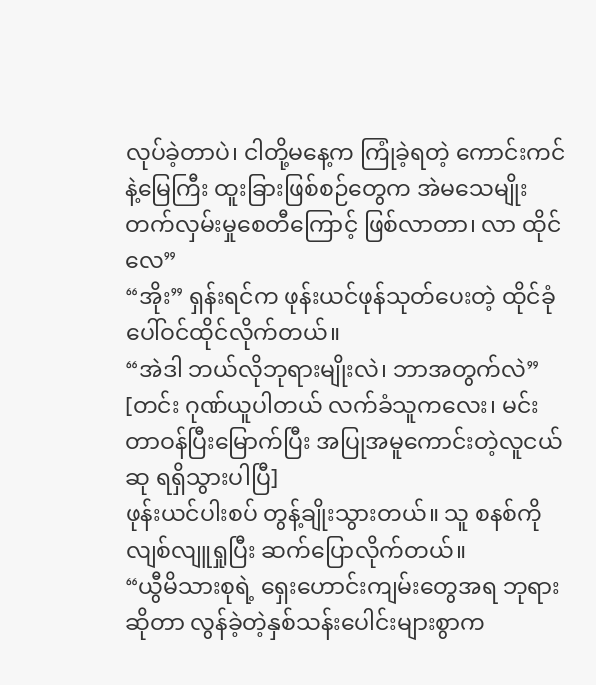လုပ်ခဲ့တာပဲ၊ ငါတို့မနေ့က ကြုံခဲ့ရတဲ့ ကောင်းကင်နဲ့မြေကြီး ထူးခြားဖြစ်စဉ်တွေက အဲမသေမျိုးတက်လှမ်းမှုစေတီကြောင့် ဖြစ်လာတာ၊ လာ ထိုင်လေ”
“အိုး” ရှန်းရင်က ဖုန်းယင်ဖုန်သုတ်ပေးတဲ့ ထိုင်ခုံပေါ်ဝင်ထိုင်လိုက်တယ်။
“အဲဒါ ဘယ်လိုဘုရားမျိုးလဲ၊ ဘာအတွက်လဲ”
[တင်း ဂုဏ်ယူပါတယ် လက်ခံသူကလေး၊ မင်းတာဝန်ပြီးမြောက်ပြီး အပြုအမူကောင်းတဲ့လူငယ်ဆု ရရှိသွားပါပြီ]
ဖုန်းယင်ပါးစပ် တွန့်ချိုးသွားတယ်။ သူ စနစ်ကို လျစ်လျူရှုပြီး ဆက်ပြောလိုက်တယ်။
“ယွီမိသားစုရဲ့ ရှေးဟောင်းကျမ်းတွေအရ ဘုရားဆိုတာ လွန်ခဲ့တဲ့နှစ်သန်းပေါင်းများစွာက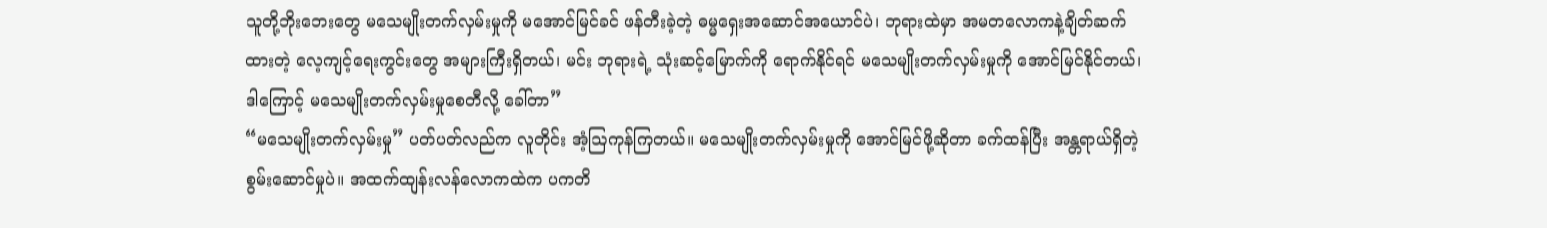သူတို့ဘိုးဘေးတွေ မသေမျိုးတက်လှမ်းမှုကို မအောင်မြင်ခင် ဖန်တီးခဲ့တဲ့ ဓမ္မရှေးအဆောင်အယောင်ပဲ၊ ဘုရားထဲမှာ အမတလောကနဲ့ချိတ်ဆက်ထားတဲ့ လေ့ကျင့်ရေးကွင်းတွေ အများကြီးရှိတယ်၊ မင်း ဘုရားရဲ့ သုံးဆင့်မြောက်ကို ရောက်နိုင်ရင် မသေမျိုးတက်လှမ်းမှုကို အောင်မြင်နိုင်တယ်၊ ဒါကြောင့် မသေမျိုးတက်လှမ်းမှုစေတီလို့ ခေါ်တာ”
“မသေမျိုးတက်လှမ်းမှု” ပတ်ပတ်လည်က လူတိုင်း အံ့ဩကုန်ကြတယ်။ မသေမျိုးတက်လှမ်းမှုကို အောင်မြင်ဖို့ဆိုတာ ခက်ထန်ပြီး အန္တရာယ်ရှိတဲ့ စွမ်းဆောင်မှုပဲ။ အထက်ထျန်းလန်လောကထဲက ပကတိ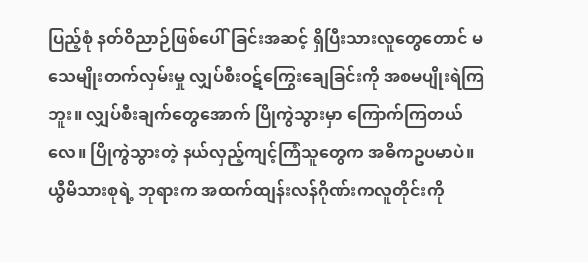ပြည့်စုံ နတ်ဝိညာဉ်ဖြစ်ပေါ်ခြင်းအဆင့် ရှိပြီးသားလူတွေတောင် မသေမျိုးတက်လှမ်းမှု လျှပ်စီးဝဋ်ကြွေးချေခြင်းကို အစမပျိုးရဲကြဘူး။ လျှပ်စီးချက်တွေအောက် ပြိုကွဲသွားမှာ ကြောက်ကြတယ်လေ။ ပြိုကွဲသွားတဲ့ နယ်လှည့်ကျင့်ကြံသူတွေက အဓိကဥပမာပဲ။ ယွီမိသားစုရဲ့ ဘုရားက အထက်ထျန်းလန်ဂိုဏ်းကလူတိုင်းကို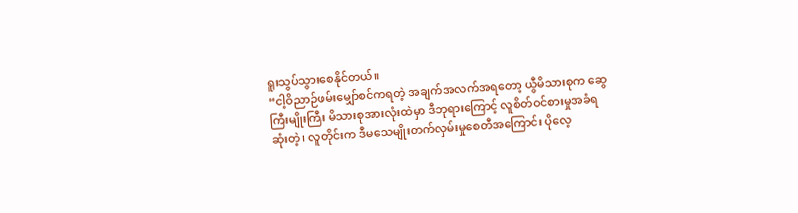ရူးသွပ်သွားစေနိုင်တယ်။
“ငါ့ဝိညာဉ်ဖမ်းမျှော်စင်ကရတဲ့ အချက်အလက်အရတော့ ယွီမိသားစုက ဆွေကြီးမျိုးကြီး မိသားစုအားလုံးထဲမှာ ဒီဘုရားကြောင့် လူစိတ်ဝင်စားမှုအခံရဆုံးတဲ့၊ လူတိုင်းက ဒီမသေမျိုးတက်လှမ်းမှုစေတီအကြောင်း ပိုလေ့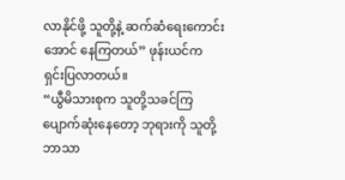လာနိုင်ဖို့ သူတို့နဲ့ ဆက်ဆံရေးကောင်းအောင် နေကြတယ်” ဖုန်းယင်က ရှင်းပြလာတယ်။
“ယွီမိသားစုက သူတို့သခင်ကြ ပျောက်ဆုံးနေတော့ ဘုရားကို သူတို့ဘာသာ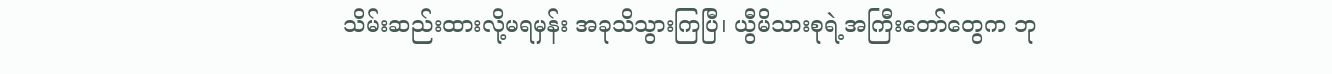သိမ်းဆည်းထားလို့မရမှန်း အခုသိသွားကြပြီ၊ ယွီမိသားစုရဲ့အကြီးတော်တွေက ဘု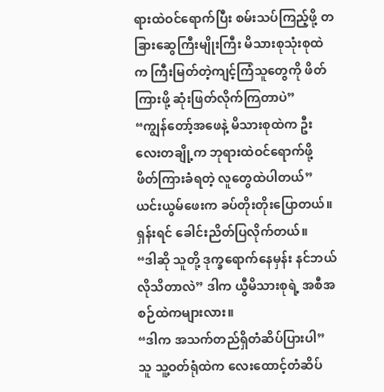ရားထဲဝင်ရောက်ပြီး စမ်းသပ်ကြည့်ဖို့ တခြားဆွေကြီးမျိုးကြီး မိသားစုသုံးစုထဲက ကြီးမြတ်တဲ့ကျင့်ကြံသူတွေကို ဖိတ်ကြားဖို့ ဆုံးဖြတ်လိုက်ကြတာပဲ”
“ကျွန်တော့်အဖေနဲ့ မိသားစုထဲက ဦးလေးတချို့က ဘုရားထဲဝင်ရောက်ဖို့ ဖိတ်ကြားခံရတဲ့ လူတွေထဲပါတယ်”
ယင်းယွမ်ဖေးက ခပ်တိုးတိုးပြောတယ်။
ရှန်းရင် ခေါင်းညိတ်ပြလိုက်တယ်။
“ဒါဆို သူတို့ ဒုက္ခရောက်နေမှန်း နင်ဘယ်လိုသိတာလဲ” ဒါက ယွီမိသားစုရဲ့ အစီအစဉ်ထဲကများလား။
“ဒါက အသက်တည်ရှိတံဆိပ်ပြားပါ” သူ သူ့ဝတ်ရုံထဲက လေးထောင့်တံဆိပ်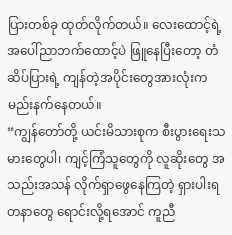ပြားတစ်ခု ထုတ်လိုက်တယ်။ လေးထောင့်ရဲ့ အပေါ်ညာဘက်ထောင့်ပဲ ဖြူနေပြီးတော့ တံဆိပ်ပြားရဲ့ ကျန်တဲ့အပိုင်းတွေအားလုံးက မည်းနက်နေတယ်။
“ကျွန်တော်တို့ ယင်းမိသားစုက စီးပွားရေးသမားတွေပါ၊ ကျင့်ကြံသူတွေကို လူဆိုးတွေ အသည်းအသန် လိုက်ရှာဖွေနေကြတဲ့ ရှားပါးရတနာတွေ ရောင်းလို့ရအောင် ကူညီ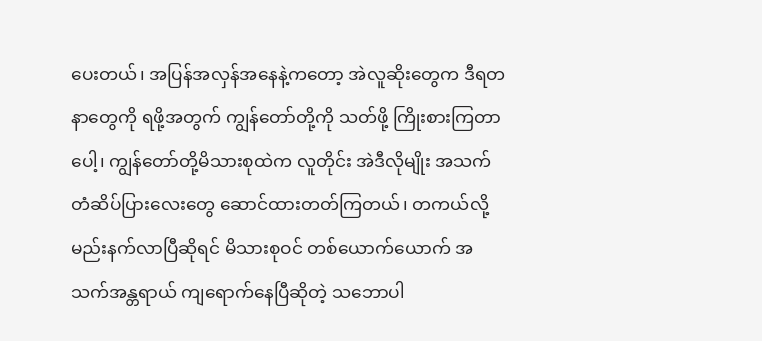ပေးတယ်၊ အပြန်အလှန်အနေနဲ့ကတော့ အဲလူဆိုးတွေက ဒီရတနာတွေကို ရဖို့အတွက် ကျွန်တော်တို့ကို သတ်ဖို့ ကြိုးစားကြတာပေါ့၊ ကျွန်တော်တို့မိသားစုထဲက လူတိုင်း အဲဒီလိုမျိုး အသက်တံဆိပ်ပြားလေးတွေ ဆောင်ထားတတ်ကြတယ်၊ တကယ်လို့ မည်းနက်လာပြီဆိုရင် မိသားစုဝင် တစ်ယောက်ယောက် အသက်အန္တရာယ် ကျရောက်နေပြီဆိုတဲ့ သဘောပါ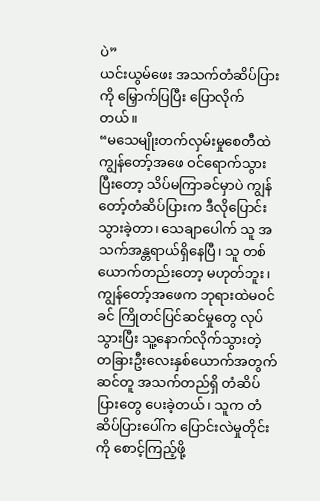ပဲ”
ယင်းယွမ်ဖေး အသက်တံဆိပ်ပြားကို မြှောက်ပြပြီး ပြောလိုက်တယ်။
“မသေမျိုးတက်လှမ်းမှုစေတီထဲ ကျွန်တော့်အဖေ ဝင်ရောက်သွားပြီးတော့ သိပ်မကြာခင်မှာပဲ ကျွန်တော့်တံဆိပ်ပြားက ဒီလိုပြောင်းသွားခဲ့တာ၊ သေချာပေါက် သူ အသက်အန္တရာယ်ရှိနေပြီ၊ သူ တစ်ယောက်တည်းတော့ မဟုတ်ဘူး၊ ကျွန်တော့်အဖေက ဘုရားထဲမဝင်ခင် ကြိုတင်ပြင်ဆင်မှုတွေ လုပ်သွားပြီး သူ့နောက်လိုက်သွားတဲ့ တခြားဦးလေးနှစ်ယောက်အတွက် ဆင်တူ အသက်တည်ရှိ တံဆိပ်ပြားတွေ ပေးခဲ့တယ်၊ သူက တံဆိပ်ပြားပေါ်က ပြောင်းလဲမှုတိုင်းကို စောင့်ကြည့်ဖို့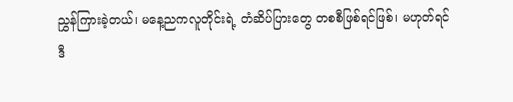ညွှန်ကြားခဲ့တယ်၊ မနေ့ညကလူတိုင်းရဲ့ တံဆိပ်ပြားတွေ တစစီဖြစ်ရင်ဖြစ်၊ မဟုတ်ရင် ဒီ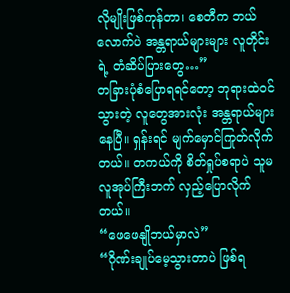လိုမျိုးဖြစ်ကုန်တာ၊ စေတီက ဘယ်လောက်ပဲ အန္တရာယ်များများ လူတိုင်းရဲ့ တံဆိပ်ပြားတွေ…”
တခြားပုံစံပြောရရင်တော့ ဘုရားထဲဝင်သွားတဲ့ လူတွေအားလုံး အန္တရာယ်များနေပြီ။ ရှန်းရင် မျက်မှောင်ကြုတ်လိုက်တယ်။ တကယ်ကို စိတ်ရှုပ်စရာပဲ သူမ လူအုပ်ကြီးဘက် လှည့်ပြောလိုက်တယ်။
“ဖေဖေနျိုဘယ်မှာလဲ”
“ဂိုဏ်းချုပ်မေ့သွားတာပဲ ဖြစ်ရ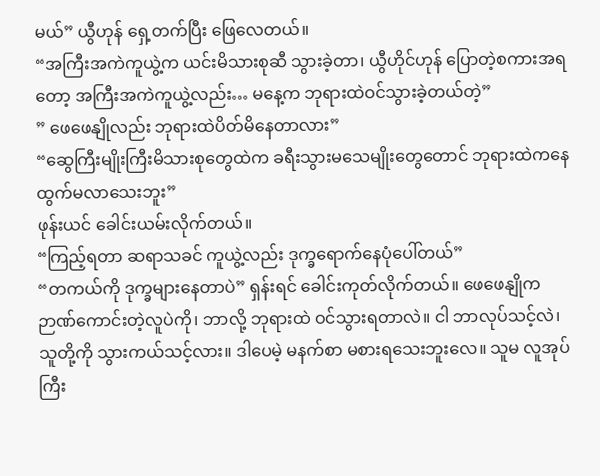မယ်” ယွီဟုန် ရှေ့တက်ပြီး ဖြေလေတယ်။
“အကြီးအကဲကူယွဲ့က ယင်းမိသားစုဆီ သွားခဲ့တာ၊ ယွီဟိုင်ဟုန် ပြောတဲ့စကားအရတော့ အကြီးအကဲကူယွဲ့လည်း… မနေ့က ဘုရားထဲဝင်သွားခဲ့တယ်တဲ့”
” ဖေဖေနျိုလည်း ဘုရားထဲပိတ်မိနေတာလား”
“ဆွေကြီးမျိုးကြီးမိသားစုတွေထဲက ခရီးသွားမသေမျိုးတွေတောင် ဘုရားထဲကနေ ထွက်မလာသေးဘူး”
ဖုန်းယင် ခေါင်းယမ်းလိုက်တယ်။
“ကြည့်ရတာ ဆရာသခင် ကူယွဲ့လည်း ဒုက္ခရောက်နေပုံပေါ်တယ်”
“တကယ်ကို ဒုက္ခများနေတာပဲ” ရှန်းရင် ခေါင်းကုတ်လိုက်တယ်။ ဖေဖေနျိုက ဉာဏ်ကောင်းတဲ့လူပဲကို၊ ဘာလို့ ဘုရားထဲ ဝင်သွားရတာလဲ။ ငါ ဘာလုပ်သင့်လဲ၊ သူတို့ကို သွားကယ်သင့်လား။ ဒါပေမဲ့ မနက်စာ မစားရသေးဘူးလေ။ သူမ လူအုပ်ကြီး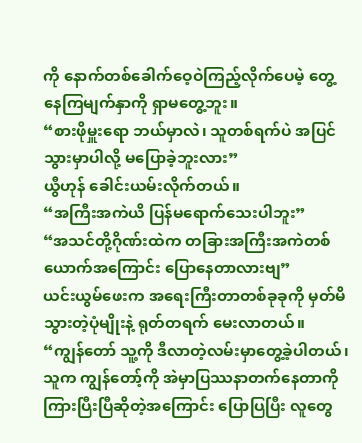ကို နောက်တစ်ခေါက်ဝေ့ဝဲကြည့်လိုက်ပေမဲ့ တွေ့နေကြမျက်နှာကို ရှာမတွေ့ဘူး။
“စားဖိုမှူးရော ဘယ်မှာလဲ၊ သူတစ်ရက်ပဲ အပြင်သွားမှာပါလို့ မပြောခဲ့ဘူးလား”
ယွီဟုန် ခေါင်းယမ်းလိုက်တယ်။
“အကြီးအကဲယိ ပြန်မရောက်သေးပါဘူး”
“အသင်တို့ဂိုဏ်းထဲက တခြားအကြီးအကဲတစ်ယောက်အကြောင်း ပြောနေတာလားဗျ”
ယင်းယွမ်ဖေးက အရေးကြီးတာတစ်ခုခုကို မှတ်မိသွားတဲ့ပုံမျိုးနဲ့ ရုတ်တရက် မေးလာတယ်။
“ကျွန်တော် သူ့ကို ဒီလာတဲ့လမ်းမှာတွေ့ခဲ့ပါတယ်၊ သူက ကျွန်တော့်ကို အဲမှာပြဿနာတက်နေတာကို ကြားပြီးပြီဆိုတဲ့အကြောင်း ပြောပြပြီး လူတွေ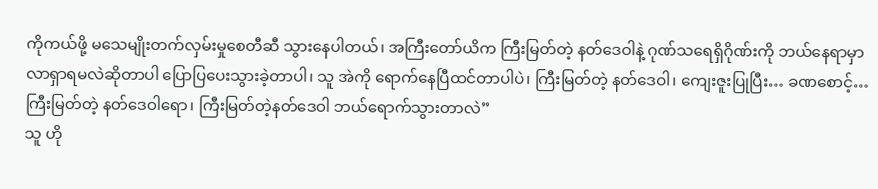ကိုကယ်ဖို့ မသေမျိုးတက်လှမ်းမှုစေတီဆီ သွားနေပါတယ်၊ အကြီးတော်ယိက ကြီးမြတ်တဲ့ နတ်ဒေဝါနဲ့ ဂုဏ်သရေရှိဂိုဏ်းကို ဘယ်နေရာမှာ လာရှာရမလဲဆိုတာပါ ပြောပြပေးသွားခဲ့တာပါ၊ သူ အဲကို ရောက်နေပြီထင်တာပါပဲ၊ ကြီးမြတ်တဲ့ နတ်ဒေဝါ၊ ကျေးဇူးပြုပြီး… ခဏစောင့်… ကြီးမြတ်တဲ့ နတ်ဒေဝါရော၊ ကြီးမြတ်တဲ့နတ်ဒေဝါ ဘယ်ရောက်သွားတာလဲ”
သူ ဟို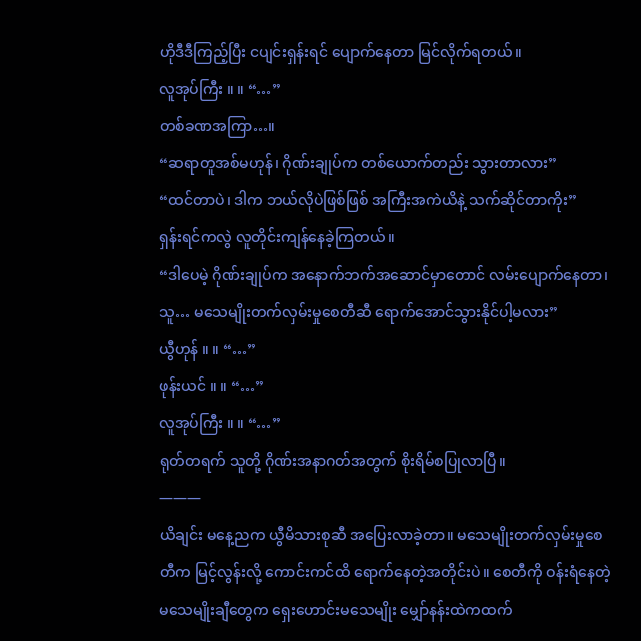ဟိုဒီဒီကြည့်ပြီး ငပျင်းရှန်းရင် ပျောက်နေတာ မြင်လိုက်ရတယ်။
လူအုပ်ကြီး ။ ။ “…”
တစ်ခဏအကြာ…။
“ဆရာတူအစ်မဟုန်၊ ဂိုဏ်းချုပ်က တစ်ယောက်တည်း သွားတာလား”
“ထင်တာပဲ၊ ဒါက ဘယ်လိုပဲဖြစ်ဖြစ် အကြီးအကဲယိနဲ့ သက်ဆိုင်တာကိုး”
ရှန်းရင်ကလွဲ လူတိုင်းကျန်နေခဲ့ကြတယ်။
“ဒါပေမဲ့ ဂိုဏ်းချုပ်က အနောက်ဘက်အဆောင်မှာတောင် လမ်းပျောက်နေတာ၊ သူ… မသေမျိုးတက်လှမ်းမှုစေတီဆီ ရောက်အောင်သွားနိုင်ပါ့မလား”
ယွီဟုန် ။ ။ “…”
ဖုန်းယင် ။ ။ “…”
လူအုပ်ကြီး ။ ။ “…”
ရုတ်တရက် သူတို့ ဂိုဏ်းအနာဂတ်အတွက် စိုးရိမ်စပြုလာပြီ။
———
ယိချင်း မနေ့ညက ယွီမိသားစုဆီ အပြေးလာခဲ့တာ။ မသေမျိုးတက်လှမ်းမှုစေတီက မြင့်လွန်းလို့ ကောင်းကင်ထိ ရောက်နေတဲ့အတိုင်းပဲ။ စေတီကို ဝန်းရံနေတဲ့ မသေမျိုးချီတွေက ရှေးဟောင်းမသေမျိုး မျှော်နန်းထဲကထက်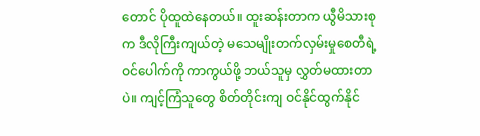တောင် ပိုထူထဲနေတယ်။ ထူးဆန်းတာက ယွီမိသားစုက ဒီလိုကြီးကျယ်တဲ့ မသေမျိုးတက်လှမ်းမှုစေတီရဲ့ ဝင်ပေါက်ကို ကာကွယ်ဖို့ ဘယ်သူမှ လွှတ်မထားတာပဲ။ ကျင့်ကြံသူတွေ စိတ်တိုင်းကျ ဝင်နိုင်ထွက်နိုင်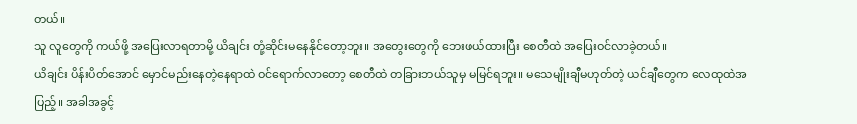တယ်။
သူ လူတွေကို ကယ်ဖို့ အပြေးလာရတာမို့ ယိချင်း တုံ့ဆိုင်းမနေနိုင်တော့ဘူး။ အတွေးတွေကို ဘေးဖယ်ထားပြီး စေတီထဲ အပြေးဝင်လာခဲ့တယ်။
ယိချင်း ပိန်းပိတ်အောင် မှောင်မည်းနေတဲ့နေရာထဲ ဝင်ရောက်လာတော့ စေတီထဲ တခြားဘယ်သူမှ မမြင်ရဘူး။ မသေမျိုးချီမဟုတ်တဲ့ ယင်ချီတွေက လေထုထဲအပြည့်။ အခါအခွင့်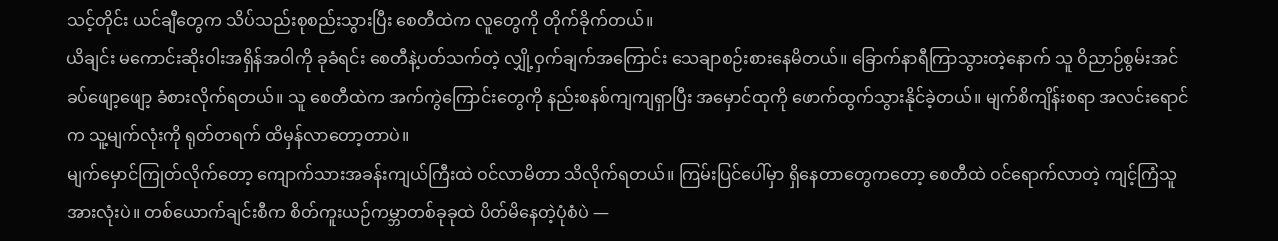သင့်တိုင်း ယင်ချီတွေက သိပ်သည်းစုစည်းသွားပြီး စေတီထဲက လူတွေကို တိုက်ခိုက်တယ်။
ယိချင်း မကောင်းဆိုးဝါးအရှိန်အဝါကို ခုခံရင်း စေတီနဲ့ပတ်သက်တဲ့ လျှို့ဝှက်ချက်အကြောင်း သေချာစဉ်းစားနေမိတယ်။ ခြောက်နာရီကြာသွားတဲ့နောက် သူ ဝိညာဉ်စွမ်းအင် ခပ်ဖျော့ဖျော့ ခံစားလိုက်ရတယ်။ သူ စေတီထဲက အက်ကွဲကြောင်းတွေကို နည်းစနစ်ကျကျရှာပြီး အမှောင်ထုကို ဖောက်ထွက်သွားနိုင်ခဲ့တယ်။ မျက်စိကျိန်းစရာ အလင်းရောင်က သူ့မျက်လုံးကို ရုတ်တရက် ထိမှန်လာတော့တာပဲ။
မျက်မှောင်ကြုတ်လိုက်တော့ ကျောက်သားအခန်းကျယ်ကြီးထဲ ဝင်လာမိတာ သိလိုက်ရတယ်။ ကြမ်းပြင်ပေါ်မှာ ရှိနေတာတွေကတော့ စေတီထဲ ဝင်ရောက်လာတဲ့ ကျင့်ကြံသူအားလုံးပဲ။ တစ်ယောက်ချင်းစီက စိတ်ကူးယဉ်ကမ္ဘာတစ်ခုခုထဲ ပိတ်မိနေတဲ့ပုံစံပဲ —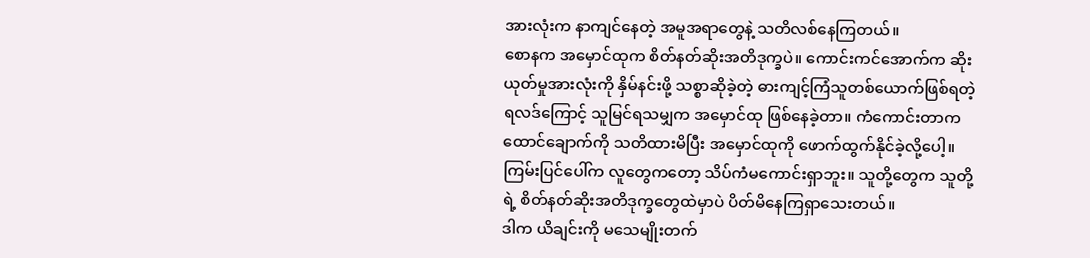အားလုံးက နာကျင်နေတဲ့ အမူအရာတွေနဲ့ သတိလစ်နေကြတယ်။
စောနက အမှောင်ထုက စိတ်နတ်ဆိုးအတိဒုက္ခပဲ။ ကောင်းကင်အောက်က ဆိုးယုတ်မှုအားလုံးကို နှိမ်နင်းဖို့ သစ္စာဆိုခဲ့တဲ့ ဓားကျင့်ကြံသူတစ်ယောက်ဖြစ်ရတဲ့ ရလဒ်ကြောင့် သူမြင်ရသမျှက အမှောင်ထု ဖြစ်နေခဲ့တာ။ ကံကောင်းတာက ထောင်ချောက်ကို သတိထားမိပြီး အမှောင်ထုကို ဖောက်ထွက်နိုင်ခဲ့လို့ပေါ့။ ကြမ်းပြင်ပေါ်က လူတွေကတော့ သိပ်ကံမကောင်းရှာဘူး။ သူတို့တွေက သူတို့ရဲ့ စိတ်နတ်ဆိုးအတိဒုက္ခတွေထဲမှာပဲ ပိတ်မိနေကြရှာသေးတယ်။
ဒါက ယိချင်းကို မသေမျိုးတက်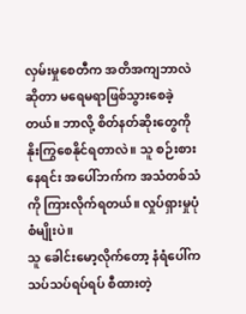လှမ်းမှုစေတီက အတိအကျဘာလဲဆိုတာ မရေမရာဖြစ်သွားစေခဲ့တယ်။ ဘာလို့ စိတ်နတ်ဆိုးတွေကို နိုးကြွစေနိုင်ရတာလဲ။ သူ စဉ်းစားနေရင်း အပေါ်ဘက်က အသံတစ်သံကို ကြားလိုက်ရတယ်။ လှုပ်ရှားမှုပုံစံမျိုးပဲ။
သူ ခေါင်းမော့လိုက်တော့ နံရံပေါ်က သပ်သပ်ရပ်ရပ် စီထားတဲ့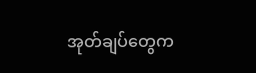အုတ်ချပ်တွေက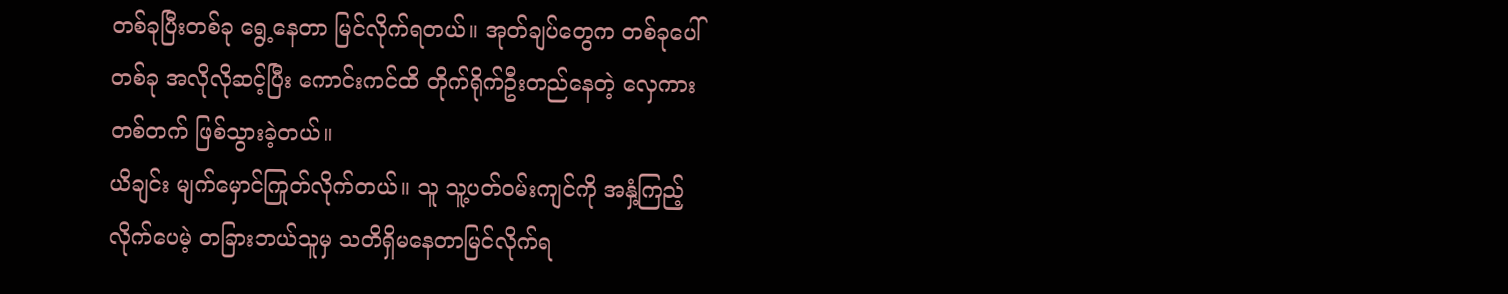တစ်ခုပြီးတစ်ခု ရွေ့နေတာ မြင်လိုက်ရတယ်။ အုတ်ချပ်တွေက တစ်ခုပေါ်တစ်ခု အလိုလိုဆင့်ပြီး ကောင်းကင်ထိ တိုက်ရိုက်ဦးတည်နေတဲ့ လှေကားတစ်တက် ဖြစ်သွားခဲ့တယ်။
ယိချင်း မျက်မှောင်ကြုတ်လိုက်တယ်။ သူ သူ့ပတ်ဝမ်းကျင်ကို အနှံ့ကြည့်လိုက်ပေမဲ့ တခြားဘယ်သူမှ သတိရှိမနေတာမြင်လိုက်ရ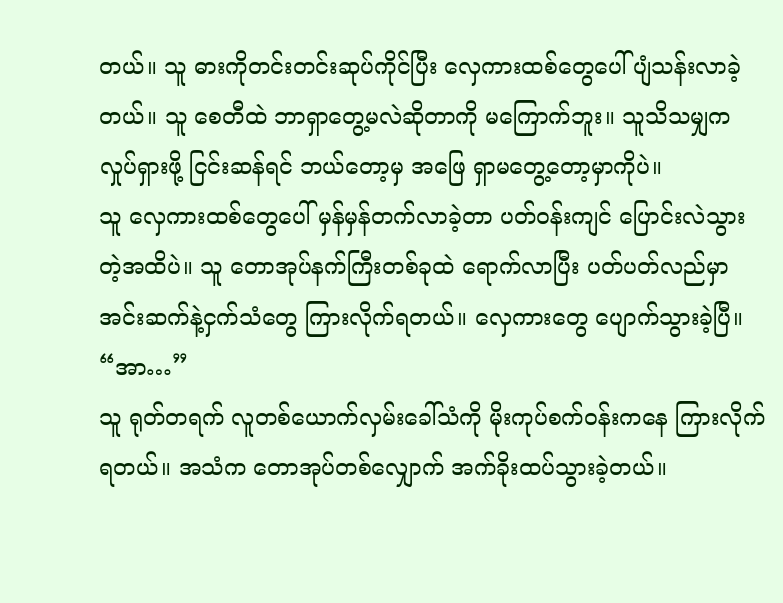တယ်။ သူ ဓားကိုတင်းတင်းဆုပ်ကိုင်ပြီး လှေကားထစ်တွေပေါ် ပျံသန်းလာခဲ့တယ်။ သူ စေတီထဲ ဘာရှာတွေ့မလဲဆိုတာကို မကြောက်ဘူး။ သူသိသမျှက လှုပ်ရှားဖို့ ငြင်းဆန်ရင် ဘယ်တော့မှ အဖြေ ရှာမတွေ့တော့မှာကိုပဲ။
သူ လှေကားထစ်တွေပေါ် မှန်မှန်တက်လာခဲ့တာ ပတ်ဝန်းကျင် ပြောင်းလဲသွားတဲ့အထိပဲ။ သူ တောအုပ်နက်ကြီးတစ်ခုထဲ ရောက်လာပြီး ပတ်ပတ်လည်မှာ အင်းဆက်နဲ့ငှက်သံတွေ ကြားလိုက်ရတယ်။ လှေကားတွေ ပျောက်သွားခဲ့ပြီ။
“အာ…”
သူ ရုတ်တရက် လူတစ်ယောက်လှမ်းခေါ်သံကို မိုးကုပ်စက်ဝန်းကနေ ကြားလိုက်ရတယ်။ အသံက တောအုပ်တစ်လျှောက် အက်ခိုးထပ်သွားခဲ့တယ်။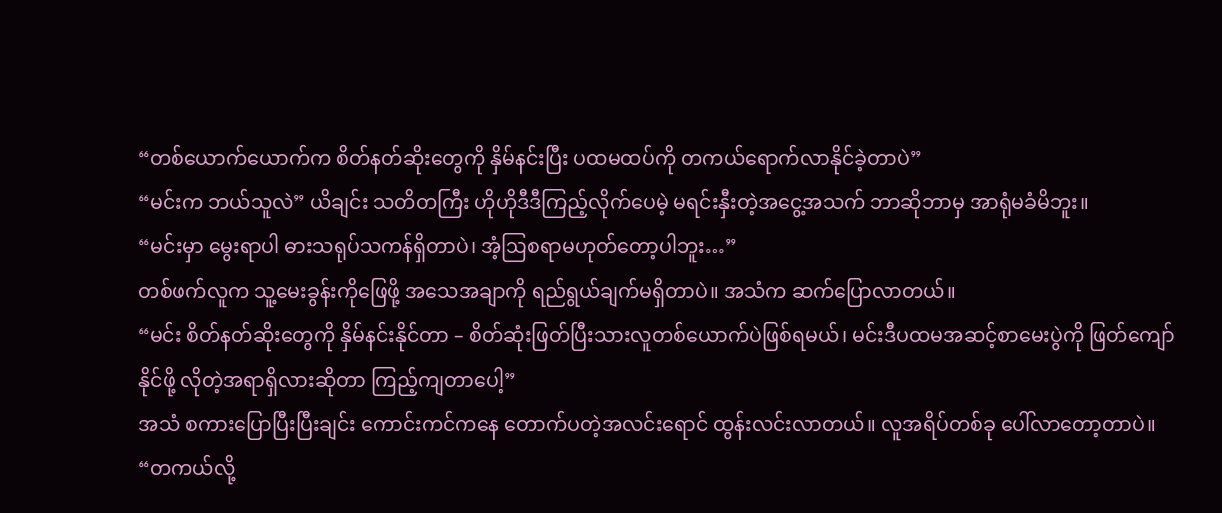“တစ်ယောက်ယောက်က စိတ်နတ်ဆိုးတွေကို နှိမ်နင်းပြီး ပထမထပ်ကို တကယ်ရောက်လာနိုင်ခဲ့တာပဲ”
“မင်းက ဘယ်သူလဲ” ယိချင်း သတိတကြီး ဟိုဟိုဒီဒီကြည့်လိုက်ပေမဲ့ မရင်းနှီးတဲ့အငွေ့အသက် ဘာဆိုဘာမှ အာရုံမခံမိဘူး။
“မင်းမှာ မွေးရာပါ ဓားသရုပ်သကန်ရှိတာပဲ၊ အံ့ဩစရာမဟုတ်တော့ပါဘူး…”
တစ်ဖက်လူက သူ့မေးခွန်းကိုဖြေဖို့ အသေအချာကို ရည်ရွယ်ချက်မရှိတာပဲ။ အသံက ဆက်ပြောလာတယ်။
“မင်း စိတ်နတ်ဆိုးတွေကို နှိမ်နင်းနိုင်တာ – စိတ်ဆုံးဖြတ်ပြီးသားလူတစ်ယောက်ပဲဖြစ်ရမယ်၊ မင်းဒီပထမအဆင့်စာမေးပွဲကို ဖြတ်ကျော်နိုင်ဖို့ လိုတဲ့အရာရှိလားဆိုတာ ကြည့်ကျတာပေါ့”
အသံ စကားပြောပြီးပြီးချင်း ကောင်းကင်ကနေ တောက်ပတဲ့အလင်းရောင် ထွန်းလင်းလာတယ်။ လူအရိပ်တစ်ခု ပေါ်လာတော့တာပဲ။
“တကယ်လို့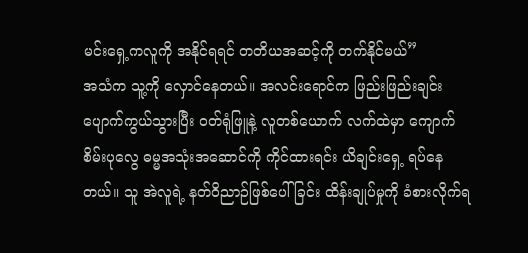မင်းရှေ့ကလူကို အနိုင်ရရင် တတိယအဆင့်ကို တက်နိုင်မယ်”
အသံက သူ့ကို လှောင်နေတယ်။ အလင်းရောင်က ဖြည်းဖြည်းချင်း ပျောက်ကွယ်သွားပြီး ဝတ်ရုံဖြူနဲ့ လူတစ်ယောက် လက်ထဲမှာ ကျောက်စိမ်းပုလွေ ဓမ္မအသုံးအဆောင်ကို ကိုင်ထားရင်း ယိချင်းရှေ့ ရပ်နေတယ်။ သူ အဲလူရဲ့ နတ်ဝိညာဉ်ဖြစ်ပေါ်ခြင်း ထိန်းချုပ်မှုကို ခံစားလိုက်ရ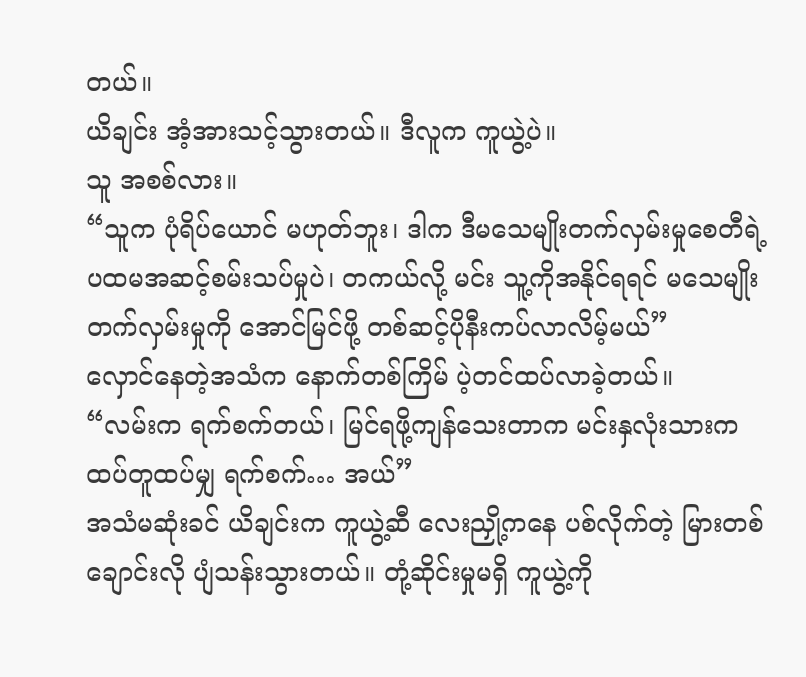တယ်။
ယိချင်း အံ့အားသင့်သွားတယ်။ ဒီလူက ကူယွဲ့ပဲ။
သူ အစစ်လား။
“သူက ပုံရိပ်ယောင် မဟုတ်ဘူး၊ ဒါက ဒီမသေမျိုးတက်လှမ်းမှုစေတီရဲ့ပထမအဆင့်စမ်းသပ်မှုပဲ၊ တကယ်လို့ မင်း သူ့ကိုအနိုင်ရရင် မသေမျိုးတက်လှမ်းမှုကို အောင်မြင်ဖို့ တစ်ဆင့်ပိုနီးကပ်လာလိမ့်မယ်”
လှောင်နေတဲ့အသံက နောက်တစ်ကြိမ် ပဲ့တင်ထပ်လာခဲ့တယ်။
“လမ်းက ရက်စက်တယ်၊ မြင်ရဖို့ကျန်သေးတာက မင်းနှလုံးသားက ထပ်တူထပ်မျှ ရက်စက်… အယ်”
အသံမဆုံးခင် ယိချင်းက ကူယွဲ့ဆီ လေးညှို့ကနေ ပစ်လိုက်တဲ့ မြားတစ်ချောင်းလို ပျံသန်းသွားတယ်။ တုံ့ဆိုင်းမှုမရှိ ကူယွဲ့ကို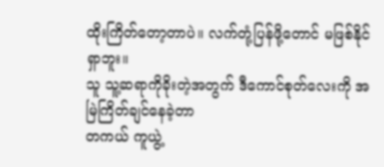ထိုးကြိတ်တော့တာပဲ။ လက်တုံ့ပြန်ဖို့တောင် မဖြစ်နိုင်ရှာဘူး။
သူ သူ့ဆရာကိုခိုးတဲ့အတွက် ဒီကောင်စုတ်လေးကို အမြဲကြိတ်ချင်နေခဲ့တာ
တကယ် ကူယွဲ့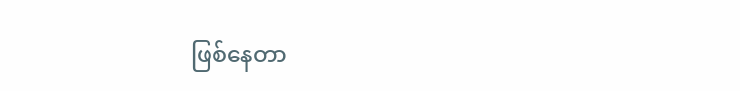ဖြစ်နေတာ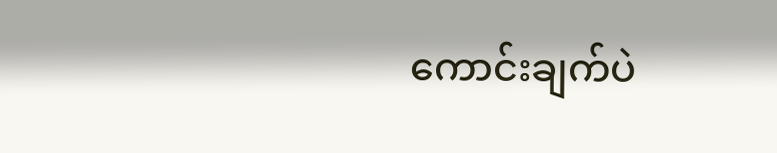ကောင်းချက်ပဲ